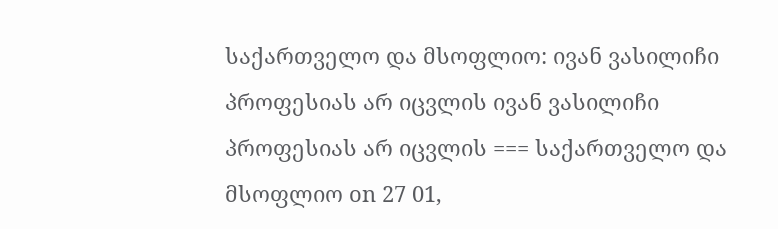საქართველო და მსოფლიო: ივან ვასილიჩი პროფესიას არ იცვლის ივან ვასილიჩი პროფესიას არ იცვლის === საქართველო და მსოფლიო on 27 01,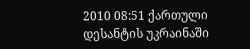2010 08:51 ქართული დესანტის უკრაინაში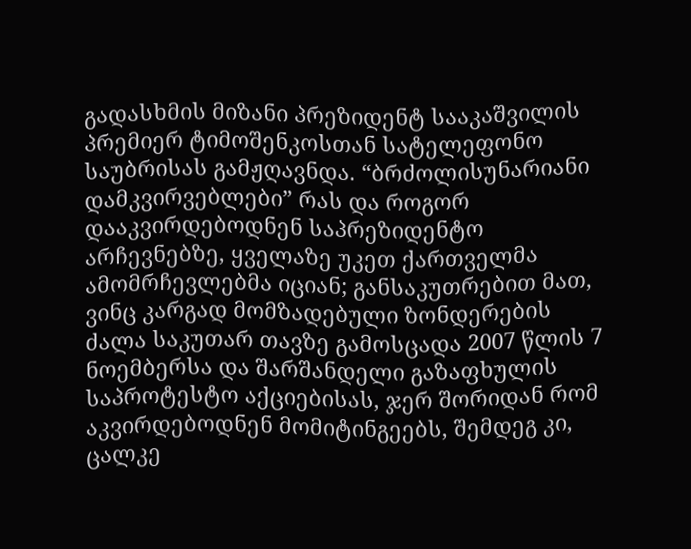გადასხმის მიზანი პრეზიდენტ სააკაშვილის პრემიერ ტიმოშენკოსთან სატელეფონო საუბრისას გამჟღავნდა. “ბრძოლისუნარიანი დამკვირვებლები” რას და როგორ დააკვირდებოდნენ საპრეზიდენტო არჩევნებზე, ყველაზე უკეთ ქართველმა ამომრჩევლებმა იციან; განსაკუთრებით მათ, ვინც კარგად მომზადებული ზონდერების ძალა საკუთარ თავზე გამოსცადა 2007 წლის 7 ნოემბერსა და შარშანდელი გაზაფხულის საპროტესტო აქციებისას, ჯერ შორიდან რომ აკვირდებოდნენ მომიტინგეებს, შემდეგ კი, ცალკე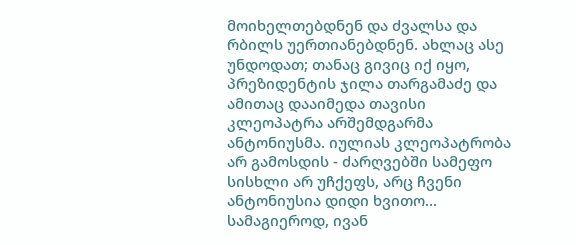მოიხელთებდნენ და ძვალსა და რბილს უერთიანებდნენ. ახლაც ასე უნდოდათ; თანაც გივიც იქ იყო, პრეზიდენტის ჯილა თარგამაძე და ამითაც დააიმედა თავისი კლეოპატრა არშემდგარმა ანტონიუსმა. იულიას კლეოპატრობა არ გამოსდის - ძარღვებში სამეფო სისხლი არ უჩქეფს, არც ჩვენი ანტონიუსია დიდი ხვითო... სამაგიეროდ, ივან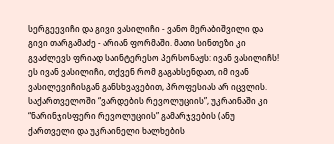სერგეევიჩი და გივი ვასილიჩი - ვანო მერაბიშვილი და გივი თარგამაძე - არიან ფორმაში. მათი სინთეზი კი გვაძლევს ფრიად საინტერესო პერსონაჟს: ივან ვასილიჩს! ეს ივან ვასილიჩი, თქვენ რომ გაგახსენდათ, იმ ივან ვასილევიჩისგან განსხვავებით, პროფესიას არ იცვლის. საქართველოში “ვარდების რევოლუციის”, უკრაინაში კი “ნარინჯისფერი რევოლუციის” გამარჯვების (ანუ ქართველი და უკრაინელი ხალხების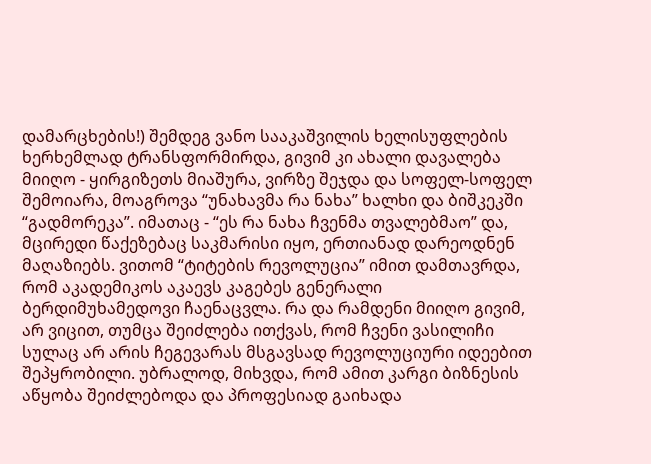დამარცხების!) შემდეგ ვანო სააკაშვილის ხელისუფლების ხერხემლად ტრანსფორმირდა, გივიმ კი ახალი დავალება მიიღო - ყირგიზეთს მიაშურა, ვირზე შეჯდა და სოფელ-სოფელ შემოიარა, მოაგროვა “უნახავმა რა ნახა” ხალხი და ბიშკეკში “გადმორეკა”. იმათაც - “ეს რა ნახა ჩვენმა თვალებმაო” და, მცირედი წაქეზებაც საკმარისი იყო, ერთიანად დარეოდნენ მაღაზიებს. ვითომ “ტიტების რევოლუცია” იმით დამთავრდა, რომ აკადემიკოს აკაევს კაგებეს გენერალი ბერდიმუხამედოვი ჩაენაცვლა. რა და რამდენი მიიღო გივიმ, არ ვიცით, თუმცა შეიძლება ითქვას, რომ ჩვენი ვასილიჩი სულაც არ არის ჩეგევარას მსგავსად რევოლუციური იდეებით შეპყრობილი. უბრალოდ, მიხვდა, რომ ამით კარგი ბიზნესის აწყობა შეიძლებოდა და პროფესიად გაიხადა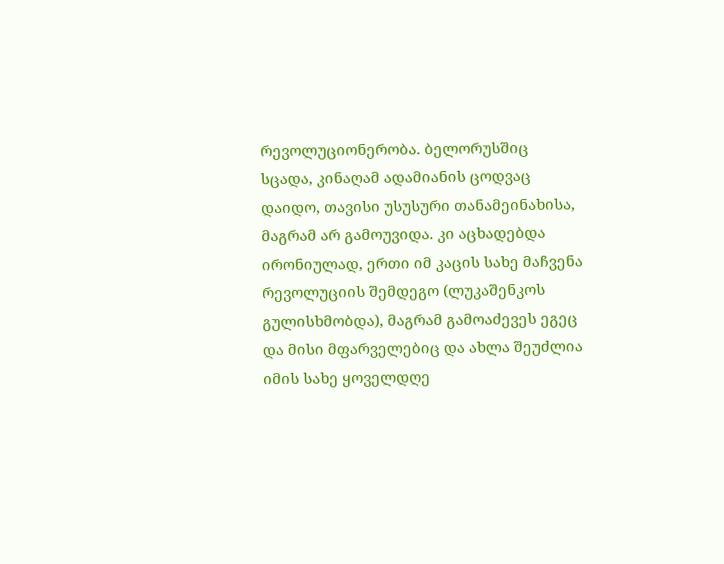რევოლუციონერობა. ბელორუსშიც სცადა, კინაღამ ადამიანის ცოდვაც დაიდო, თავისი უსუსური თანამეინახისა, მაგრამ არ გამოუვიდა. კი აცხადებდა ირონიულად, ერთი იმ კაცის სახე მაჩვენა რევოლუციის შემდეგო (ლუკაშენკოს გულისხმობდა), მაგრამ გამოაძევეს ეგეც და მისი მფარველებიც და ახლა შეუძლია იმის სახე ყოველდღე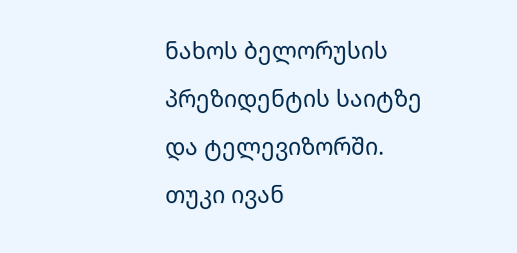ნახოს ბელორუსის პრეზიდენტის საიტზე და ტელევიზორში. თუკი ივან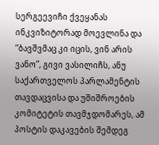სერგეევიჩი ქვეყანას ინკვიზიტორად მოევლინა და “ბავშვმაც კი იცის, ვინ არის ვანო”, გივი ვასილიჩს, ანუ საქართველოს პარლამენტის თავდაცვისა და უშიშროების კომიტეტის თავმჯდომარეს, ამ პოსტის დაკავების შემდეგ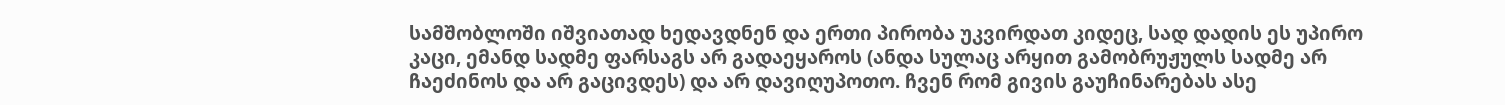სამშობლოში იშვიათად ხედავდნენ და ერთი პირობა უკვირდათ კიდეც, სად დადის ეს უპირო კაცი, ემანდ სადმე ფარსაგს არ გადაეყაროს (ანდა სულაც არყით გამობრუჟულს სადმე არ ჩაეძინოს და არ გაცივდეს) და არ დავიღუპოთო. ჩვენ რომ გივის გაუჩინარებას ასე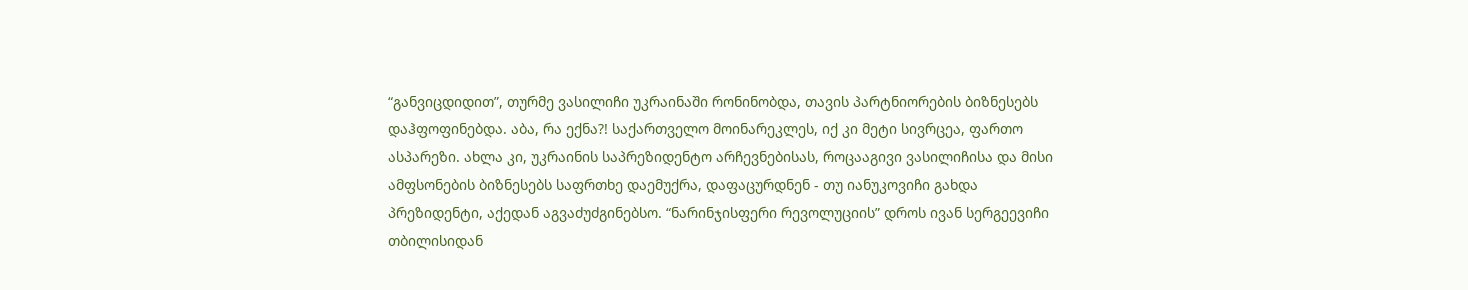“განვიცდიდით”, თურმე ვასილიჩი უკრაინაში რონინობდა, თავის პარტნიორების ბიზნესებს დაჰფოფინებდა. აბა, რა ექნა?! საქართველო მოინარეკლეს, იქ კი მეტი სივრცეა, ფართო ასპარეზი. ახლა კი, უკრაინის საპრეზიდენტო არჩევნებისას, როცააგივი ვასილიჩისა და მისი ამფსონების ბიზნესებს საფრთხე დაემუქრა, დაფაცურდნენ - თუ იანუკოვიჩი გახდა პრეზიდენტი, აქედან აგვაძუძგინებსო. “ნარინჯისფერი რევოლუციის” დროს ივან სერგეევიჩი თბილისიდან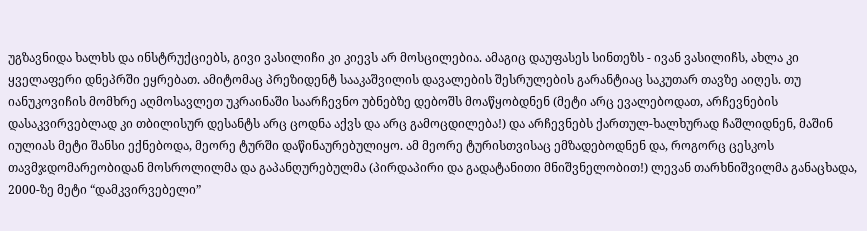უგზავნიდა ხალხს და ინსტრუქციებს, გივი ვასილიჩი კი კიევს არ მოსცილებია. ამაგიც დაუფასეს სინთეზს - ივან ვასილიჩს, ახლა კი ყველაფერი დნეპრში ეყრებათ. ამიტომაც პრეზიდენტ სააკაშვილის დავალების შესრულების გარანტიაც საკუთარ თავზე აიღეს. თუ იანუკოვიჩის მომხრე აღმოსავლეთ უკრაინაში საარჩევნო უბნებზე დებოშს მოაწყობდნენ (მეტი არც ევალებოდათ, არჩევნების დასაკვირვებლად კი თბილისურ დესანტს არც ცოდნა აქვს და არც გამოცდილება!) და არჩევნებს ქართულ-ხალხურად ჩაშლიდნენ, მაშინ იულიას მეტი შანსი ექნებოდა, მეორე ტურში დაწინაურებულიყო. ამ მეორე ტურისთვისაც ემზადებოდნენ და, როგორც ცესკოს თავმჯდომარეობიდან მოსროლილმა და გაპანღურებულმა (პირდაპირი და გადატანითი მნიშვნელობით!) ლევან თარხნიშვილმა განაცხადა, 2000-ზე მეტი “დამკვირვებელი”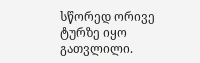სწორედ ორივე ტურზე იყო გათვლილი.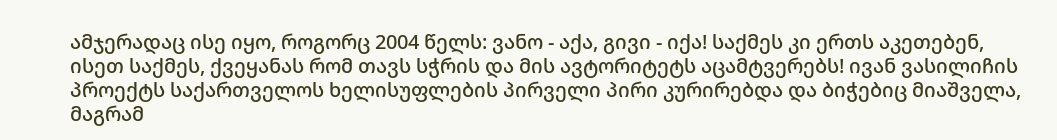ამჯერადაც ისე იყო, როგორც 2004 წელს: ვანო - აქა, გივი - იქა! საქმეს კი ერთს აკეთებენ, ისეთ საქმეს, ქვეყანას რომ თავს სჭრის და მის ავტორიტეტს აცამტვერებს! ივან ვასილიჩის პროექტს საქართველოს ხელისუფლების პირველი პირი კურირებდა და ბიჭებიც მიაშველა, მაგრამ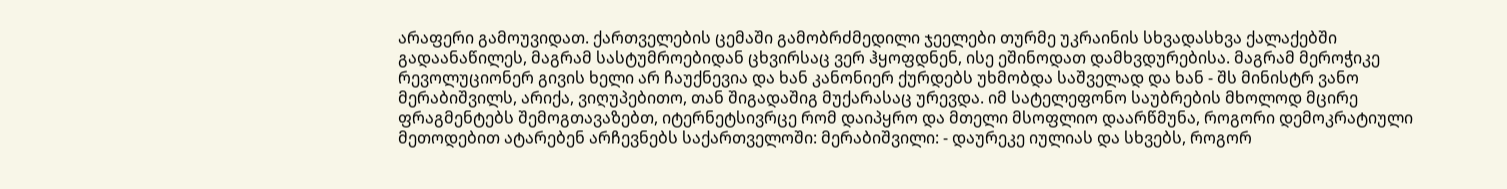არაფერი გამოუვიდათ. ქართველების ცემაში გამობრძმედილი ჯეელები თურმე უკრაინის სხვადასხვა ქალაქებში გადაანაწილეს, მაგრამ სასტუმროებიდან ცხვირსაც ვერ ჰყოფდნენ, ისე ეშინოდათ დამხვდურებისა. მაგრამ მეროჭიკე რევოლუციონერ გივის ხელი არ ჩაუქნევია და ხან კანონიერ ქურდებს უხმობდა საშველად და ხან - შს მინისტრ ვანო მერაბიშვილს, არიქა, ვიღუპებითო, თან შიგადაშიგ მუქარასაც ურევდა. იმ სატელეფონო საუბრების მხოლოდ მცირე ფრაგმენტებს შემოგთავაზებთ, იტერნეტსივრცე რომ დაიპყრო და მთელი მსოფლიო დაარწმუნა, როგორი დემოკრატიული მეთოდებით ატარებენ არჩევნებს საქართველოში: მერაბიშვილი: - დაურეკე იულიას და სხვებს, როგორ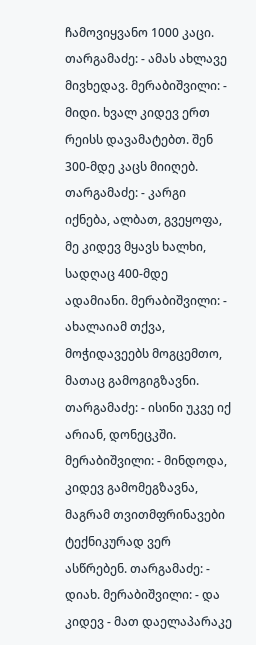ჩამოვიყვანო 1000 კაცი. თარგამაძე: - ამას ახლავე მივხედავ. მერაბიშვილი: - მიდი. ხვალ კიდევ ერთ რეისს დავამატებთ. შენ 300-მდე კაცს მიიღებ. თარგამაძე: - კარგი იქნება, ალბათ, გვეყოფა, მე კიდევ მყავს ხალხი, სადღაც 400-მდე ადამიანი. მერაბიშვილი: - ახალაიამ თქვა, მოჭიდავეებს მოგცემთო, მათაც გამოგიგზავნი. თარგამაძე: - ისინი უკვე იქ არიან, დონეცკში. მერაბიშვილი: - მინდოდა, კიდევ გამომეგზავნა, მაგრამ თვითმფრინავები ტექნიკურად ვერ ასწრებენ. თარგამაძე: - დიახ. მერაბიშვილი: - და კიდევ - მათ დაელაპარაკე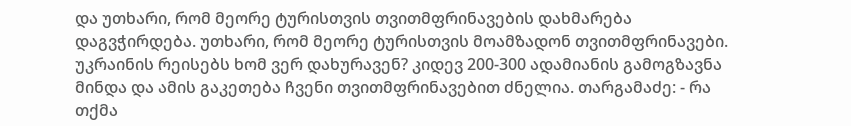და უთხარი, რომ მეორე ტურისთვის თვითმფრინავების დახმარება დაგვჭირდება. უთხარი, რომ მეორე ტურისთვის მოამზადონ თვითმფრინავები. უკრაინის რეისებს ხომ ვერ დახურავენ? კიდევ 200-300 ადამიანის გამოგზავნა მინდა და ამის გაკეთება ჩვენი თვითმფრინავებით ძნელია. თარგამაძე: - რა თქმა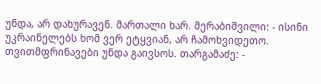უნდა, არ დახურავენ. მართალი ხარ. მერაბიშვილი: - ისინი უკრაინელებს ხომ ვერ ეტყვიან, არ ჩამოხვიდეთო. თვითმფრინავები უნდა გაივსოს. თარგამაძე: -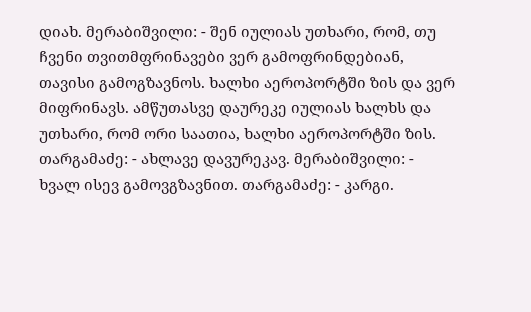დიახ. მერაბიშვილი: - შენ იულიას უთხარი, რომ, თუ ჩვენი თვითმფრინავები ვერ გამოფრინდებიან, თავისი გამოგზავნოს. ხალხი აეროპორტში ზის და ვერ მიფრინავს. ამწუთასვე დაურეკე იულიას ხალხს და უთხარი, რომ ორი საათია, ხალხი აეროპორტში ზის. თარგამაძე: - ახლავე დავურეკავ. მერაბიშვილი: - ხვალ ისევ გამოვგზავნით. თარგამაძე: - კარგი.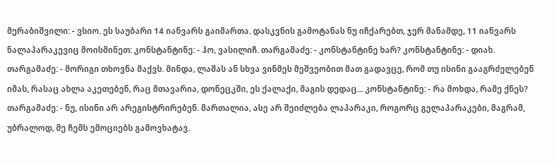მერაბიშვილი: - ვსიო. ეს საუბარი 14 იანვარს გაიმართა. დასკვნის გამოტანას ნუ იჩქარებთ, ჯერ მანამდე, 11 იანვარს ნალაპარაკევიც მოისმინეთ: კონსტანტინე: - ჰო, ვასილიჩ. თარგამაძე: - კონსტანტინე ხარ? კონსტანტინე: - დიახ. თარგამაძე: - მორიგი თხოვნა მაქვს. მინდა, ლაშას ან სხვა ვინმეს მეშვეობით მათ გადავცე, რომ თუ ისინი გააგრძელებენ იმას, რასაც ახლა აკეთებენ, რაც მთავარია, დონეცკში, ეს ქალაქი, მაგის დედაც... კონსტანტინე: - რა მოხდა, რამე ქნეს? თარგამაძე: - ნუ, ისინი არ არეგისტრირებენ. მართალია, ასე არ შეიძლება ლაპარაკი, როგორც გელაპარაკები, მაგრამ, უბრალოდ, მე ჩემს ემოციებს გამოვხატავ.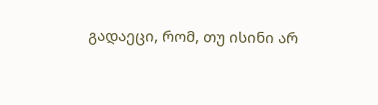გადაეცი, რომ, თუ ისინი არ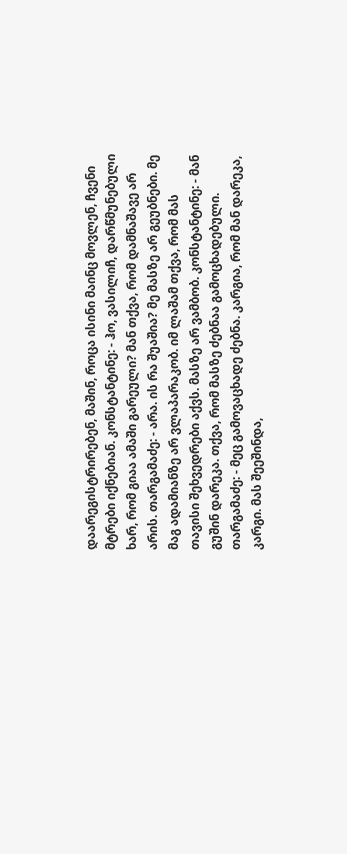დაარეგისტრირებენ, მაშინ, როცა ისინი მაინც მოვლენ, ჩვენი მტრები იქნებიან. კონსტანტინე: - ჰო, ვასილიჩ, დარწმუნებული ხარ, რომ გიაა ამაში გარეული? მან თქვა, რომ დამნაშავე არ არის. თარგამაძე: - არა. ის რა შუაშია? მე მასზე არ გეუბნები. მე მაგ ადამიანზე არ ვლაპარაკობ. იმ ლაშამ თქვა, რომ მას თავისი შეხვედრები აქვს. მასზე არ ვამბობ. კონსტანტინე: - მან გუშინ დარეკა. თქვა, რომ მასზე ძებნაა გამოცხადებული. თარგამაძე: - მეც გამოვაცხადე ძებნა. კარგია, რომ მან დარეკა, კარგი. მას შეეშინდა,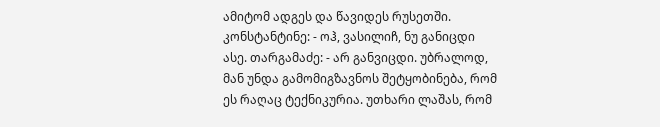ამიტომ ადგეს და წავიდეს რუსეთში. კონსტანტინე: - ოჰ, ვასილიჩ, ნუ განიცდი ასე. თარგამაძე: - არ განვიცდი. უბრალოდ, მან უნდა გამომიგზავნოს შეტყობინება, რომ ეს რაღაც ტექნიკურია. უთხარი ლაშას, რომ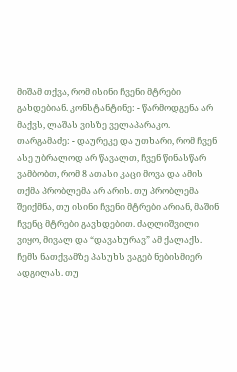მიშამ თქვა, რომ ისინი ჩვენი მტრები გახდებიან. კონსტანტინე: - წარმოდგენა არ მაქვს, ლაშას ვისზე ველაპარაკო. თარგამაძე: - დაურეკე და უთხარი, რომ ჩვენ ასე უბრალოდ არ წავალთ, ჩვენ წინასწარ ვამბობთ, რომ 8 ათასი კაცი მოვა და ამის თქმა პრობლემა არ არის. თუ პრობლემა შეიქმნა, თუ ისინი ჩვენი მტრები არიან, მაშინ ჩვენც მტრები გავხდებით. ძაღლიშვილი ვიყო, მივალ და “დავახურავ” ამ ქალაქს. ჩემს ნათქვამზე პასუხს ვაგებ ნებისმიერ ადგილას. თუ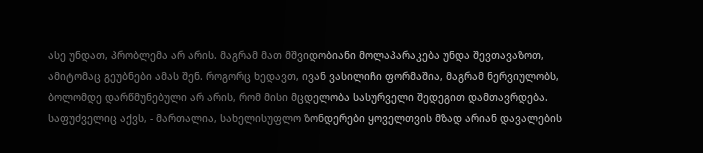ასე უნდათ, პრობლემა არ არის. მაგრამ მათ მშვიდობიანი მოლაპარაკება უნდა შევთავაზოთ, ამიტომაც გეუბნები ამას შენ. როგორც ხედავთ, ივან ვასილიჩი ფორმაშია, მაგრამ ნერვიულობს, ბოლომდე დარწმუნებული არ არის, რომ მისი მცდელობა სასურველი შედეგით დამთავრდება. საფუძველიც აქვს, - მართალია, სახელისუფლო ზონდერები ყოველთვის მზად არიან დავალების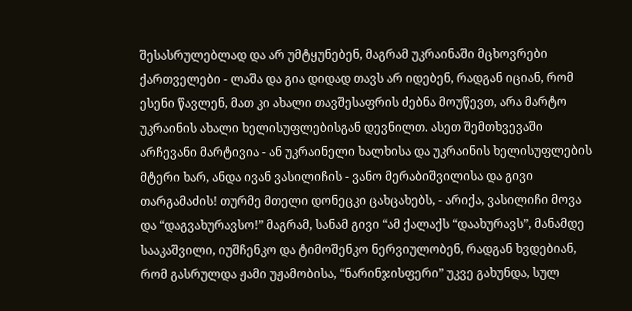შესასრულებლად და არ უმტყუნებენ, მაგრამ უკრაინაში მცხოვრები ქართველები - ლაშა და გია დიდად თავს არ იდებენ, რადგან იციან, რომ ესენი წავლენ, მათ კი ახალი თავშესაფრის ძებნა მოუწევთ, არა მარტო უკრაინის ახალი ხელისუფლებისგან დევნილთ. ასეთ შემთხვევაში არჩევანი მარტივია - ან უკრაინელი ხალხისა და უკრაინის ხელისუფლების მტერი ხარ, ანდა ივან ვასილიჩის - ვანო მერაბიშვილისა და გივი თარგამაძის! თურმე მთელი დონეცკი ცახცახებს, - არიქა, ვასილიჩი მოვა და “დაგვახურავსო!” მაგრამ, სანამ გივი “ამ ქალაქს “დაახურავს”, მანამდე სააკაშვილი, იუშჩენკო და ტიმოშენკო ნერვიულობენ, რადგან ხვდებიან, რომ გასრულდა ჟამი უჟამობისა, “ნარინჯისფერი” უკვე გახუნდა, სულ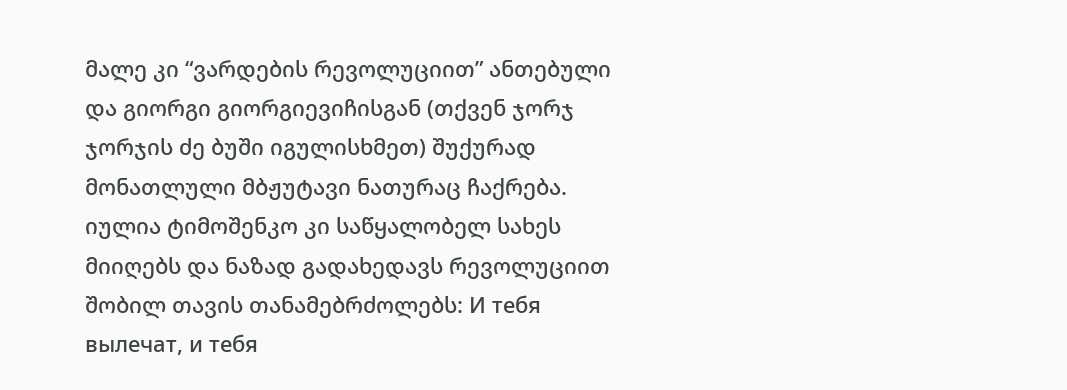მალე კი “ვარდების რევოლუციით” ანთებული და გიორგი გიორგიევიჩისგან (თქვენ ჯორჯ ჯორჯის ძე ბუში იგულისხმეთ) შუქურად მონათლული მბჟუტავი ნათურაც ჩაქრება. იულია ტიმოშენკო კი საწყალობელ სახეს მიიღებს და ნაზად გადახედავს რევოლუციით შობილ თავის თანამებრძოლებს: И тебя вылечат, и тебя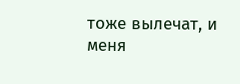тоже вылечат, и меня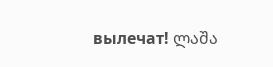вылечат! ლაშა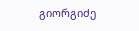გიორგიძე